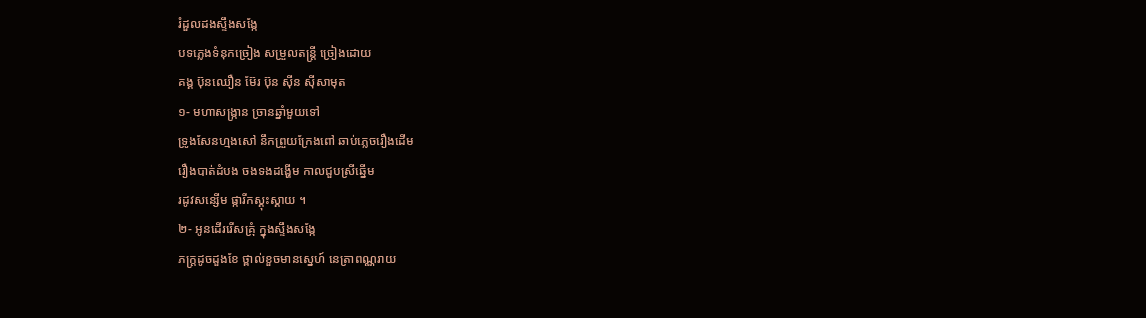រំដួលដងស្ទឹងសង្កែ
បទភ្លេងទំនុកច្រៀង សម្រួលតន្ត្រី ច្រៀងដោយ
គង្គ ប៊ុនឈឿន ម៊ែរ ប៊ុន ស៊ីន ស៊ីសាមុត
១- មហាសង្ក្រាន ច្រានឆ្នាំមួយទៅ
ទ្រូងសែនហ្មងសៅ នឹកព្រួយក្រែងពៅ ឆាប់ភ្លេចរឿងដើម
រឿងបាត់ដំបង ចងទងដង្ហើម កាលជួបស្រីឆ្នើម
រដូវសន្សើម ផ្ការីកស្គុះស្គាយ ។
២- អូនដើររើសគ្រុំ ក្នុងស្ទឹងសង្កែ
ភក្ត្រដូចដួងខែ ថ្ពាល់ខួចមានស្នេហ៍ នេត្រាពណ្ណរាយ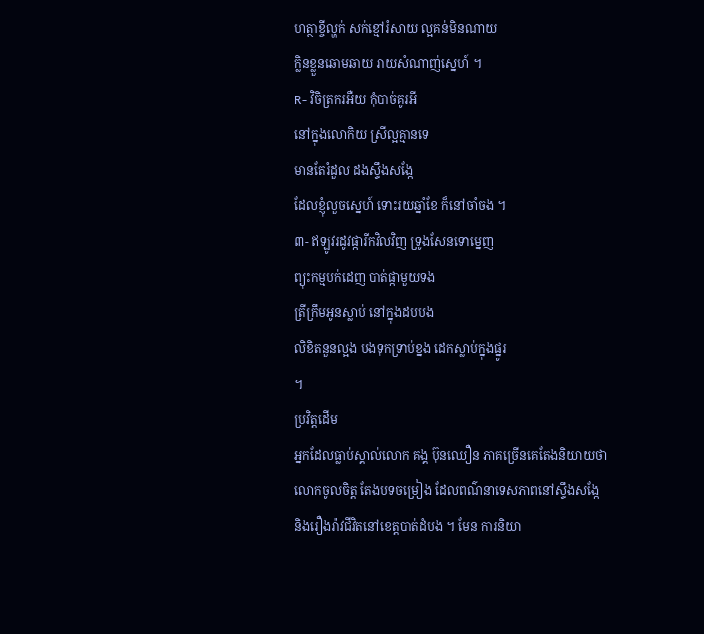ហត្ថាខ្ចីល្ហក់ សក់ខ្មៅរំសាយ ល្អគន់មិនណាយ
ក្លិនខ្លួនឆោមឆាយ រាយសំណាញ់ស្នេហ៍ ។
R- វិចិត្រករអឺយ កុំបាច់គូរអី
នៅក្នុងលោកិយ ស្រីល្អគ្មានទេ
មានតែរំដួល ដងស្ទឹងសង្កែ
ដែលខ្ញុំលួចស្នេហ៍ ទោះរយឆ្នាំខែ ក៏នៅចាំចង ។
៣- ឥឡូវរដូវផ្ការីកវិលវិញ ទ្រូងសែនទោម្នេញ
ព្យុះកម្មបក់ដេញ បាត់ផ្កាមួយទង
ត្រីក្រឹមអូនស្លាប់ នៅក្នុងដបបង
លិខិតនួនល្អង បងទុកទ្រាប់ខ្នង ដេកស្លាប់ក្នុងផ្នូរ
។
ប្រវិត្តដើម
អ្នកដែលធ្លាប់ស្គាល់លោក គង្គ ប៊ុនឈឿន ភាគច្រើនគេតែងនិយាយថា
លោកចូលចិត្ត តែងបទចម្រៀង ដែលពណ៌នាទេសភាពនៅស្ទឹងសង្កែ
និងរឿងរ៉ាវជីវិតនៅខេត្តបាត់ដំបង ។ មែន ការនិយា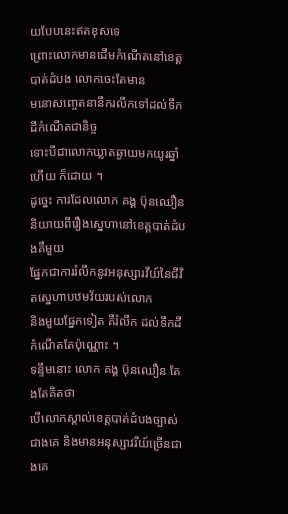យបែបនេះឥតខុសទេ
ព្រោះលោកមានដើមកំណើតនៅខេត្តបាត់ដំបង លោកចេះតែមាន
មនោសញ្ចេតនានឹករលឹកទៅដល់ទឹកដីកំណើតជានិច្ច
ទោះបីជាលោកឃ្លាតឆ្ងាយមកយូរឆ្នាំហើយ ក៏ដោយ ។
ដូច្នេះ ការដែលលោក គង្គ ប៊ុនឈឿន
និយាយពីរឿងស្នេហានៅខេត្តបាត់ដំបងគឺមួយ
ផ្នែកជាការរំលឹកនូវអនុស្សារវីយ៍នៃជីវិតស្នេហាបឋមវ័យរបស់លោក
និងមួយផ្នែកទៀត គឺរំលឹក ដល់ទឹកដីកំណើតតែប៉ុណ្ណោះ ។
ទន្ទឹមនោះ លោក គង្គ ប៊ុនឈឿន តែងតែគិតថា
បើលោកស្គាល់ខេត្តបាត់ដំបងច្បាស់ ជាងគេ និងមានអនុស្សាវរីយ៍ច្រើនជាងគេ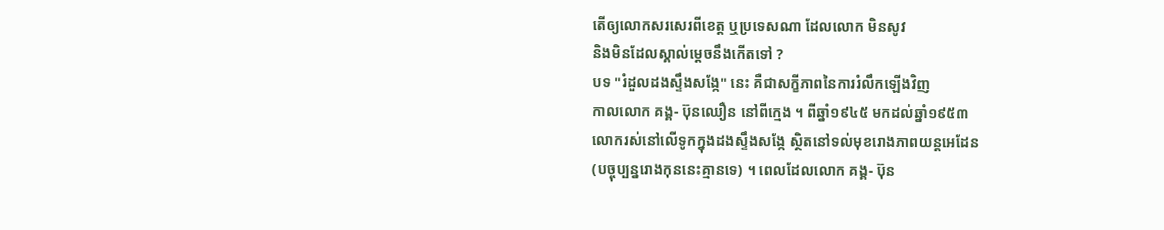តើឲ្យលោកសរសេរពីខេត្ត ឬប្រទេសណា ដែលលោក មិនសូវ
និងមិនដែលស្គាល់ម្តេចនឹងកើតទៅ ?
បទ "រំដួលដងស្ទឹងសង្កែ" នេះ គឺជាសក្ខីភាពនៃការរំលឹកឡើងវិញ
កាលលោក គង្គ- ប៊ុនឈឿន នៅពីក្មេង ។ ពីឆ្នាំ១៩៤៥ មកដល់ឆ្នាំ១៩៥៣
លោករស់នៅលើទូកក្នុងដងស្ទឹងសង្កែ ស្ថិតនៅទល់មុខរោងភាពយន្តអេដែន
(បច្ចុប្បន្នរោងកុននេះគ្មានទេ) ។ ពេលដែលលោក គង្គ- ប៊ុន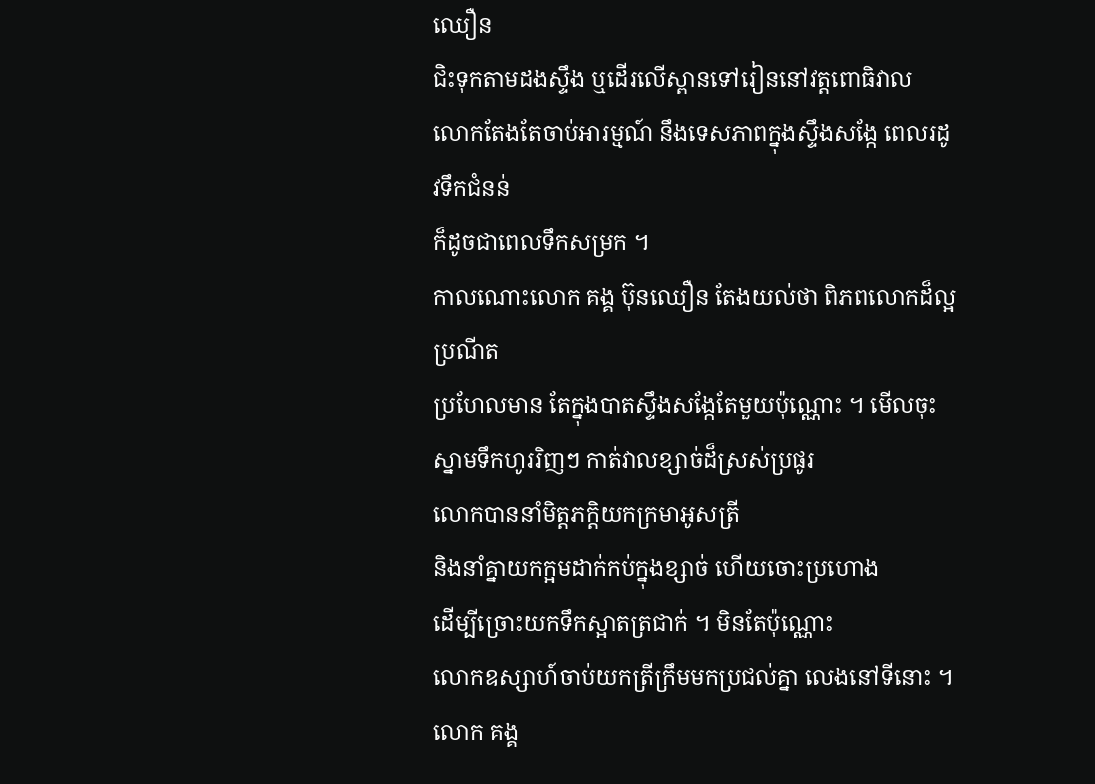ឈឿន
ជិះទុកតាមដងស្ទឹង ឬដើរលើស្ពានទៅរៀននៅវត្តពោធិវាល
លោកតែងតែចាប់អារម្មណ៍ នឹងទេសភាពក្នុងស្ទឹងសង្កែ ពេលរដូវទឹកជំនន់
ក៏ដូចជាពេលទឹកសម្រក ។
កាលណោះលោក គង្គ ប៊ុនឈឿន តែងយល់ថា ពិភពលោកដ៏ល្អប្រណីត
ប្រហែលមាន តែក្នុងបាតស្ទឹងសង្កែតែមួយប៉ុណ្ណោះ ។ មើលចុះ
ស្នាមទឹកហូររិញៗ កាត់វាលខ្សាច់ដ៏ស្រស់ប្រផូរ
លោកបាននាំមិត្តភក្តិយកក្រមាអូសត្រី
និងនាំគ្នាយកក្អមដាក់កប់ក្នុងខ្សាច់ ហើយចោះប្រហោង
ដើម្បីច្រោះយកទឹកស្អាតត្រជាក់ ។ មិនតែប៉ុណ្ណោះ
លោកឧស្សាហ៍ចាប់យកត្រីក្រឹមមកប្រជល់គ្នា លេងនៅទីនោះ ។
លោក គង្គ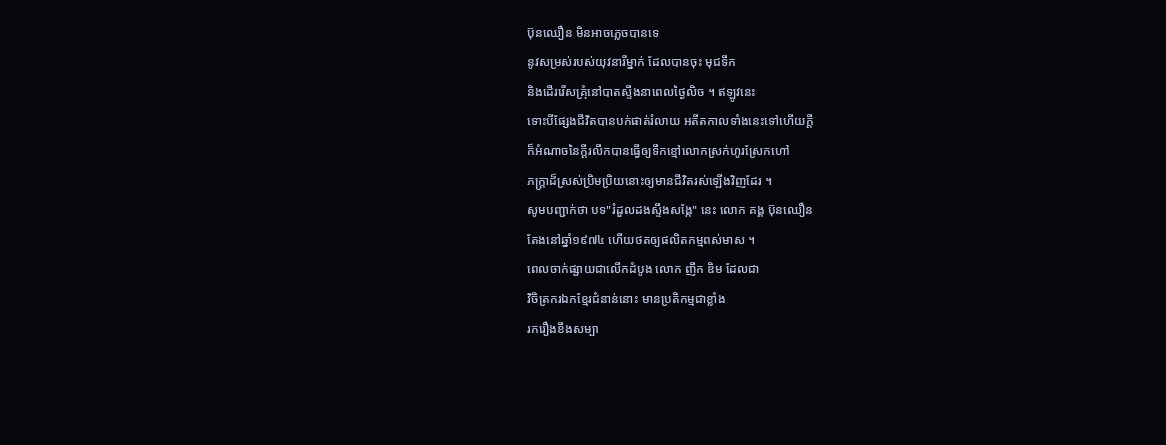ប៊ុនឈឿន មិនអាចភ្លេចបានទេ
នូវសម្រស់របស់យុវនារីម្នាក់ ដែលបានចុះ មុជទឹក
និងដើររើសគ្រុំនៅបាតស្ទឹងនាពេលថ្ងៃលិច ។ ឥឡូវនេះ
ទោះបីផ្សែងជីវិតបានបក់ផាត់រំលាយ អតីតកាលទាំងនេះទៅហើយក្តី
ក៏អំណាចនៃក្តីរលឹកបានធ្វើឲ្យទឹកខ្មៅលោកស្រក់ហូរស្រែកហៅ
ភក្ត្រាដ៏ស្រស់ប្រិមប្រិយនោះឲ្យមានជីវិតរស់ឡើងវិញដែរ ។
សូមបញ្ជាក់ថា បទ"រំដួលដងស្ទឹងសង្កែ" នេះ លោក គង្គ ប៊ុនឈឿន
តែងនៅឆ្នាំ១៩៧៤ ហើយថតឲ្យផលិតកម្មពស់មាស ។
ពេលចាក់ផ្សាយជាលើកដំបូង លោក ញឹក ឌិម ដែលជា
វិចិត្រករឯកខ្មែរជំនាន់នោះ មានប្រតិកម្មជាខ្លាំង
រករឿងខឹងសម្បា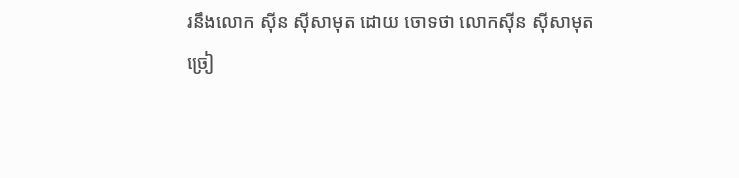រនឹងលោក ស៊ីន ស៊ីសាមុត ដោយ ចោទថា លោកស៊ីន ស៊ីសាមុត
ច្រៀ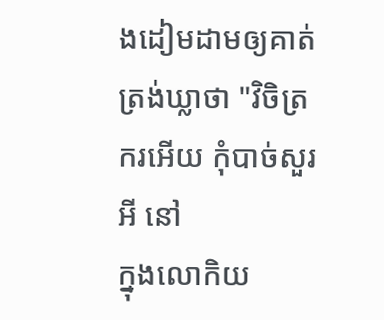ងដៀមដាមឲ្យគាត់ត្រង់ឃ្លាថា "វិចិត្រករអើយ កុំបាច់សួរអី នៅ
ក្នុងលោកិយ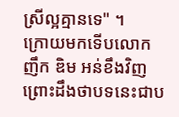ស្រីល្អគ្មានទេ" ។
ក្រោយមកទើបលោក ញឹក ឌិម អន់ខឹងវិញ
ព្រោះដឹងថាបទនេះជាប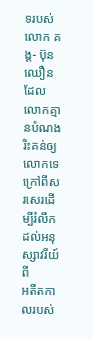ទរបស់លោក គង្គ- ប៊ុនឈឿន
ដែលលោកគ្មានបំណងរិះគន់ឲ្យលោកទេ
ក្រៅពីសរសេរដើម្បីរំលឹកដល់អនុស្សាវរីយ៍ពី
អតីតកាលរបស់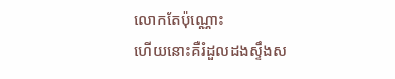លោកតែប៉ុណ្ណោះ
ហើយនោះគឺរំដួលដងស្ទឹងស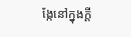ង្កែនៅក្នុងក្តី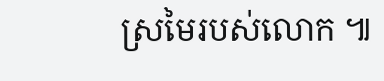ស្រមៃរបស់លោក ៕